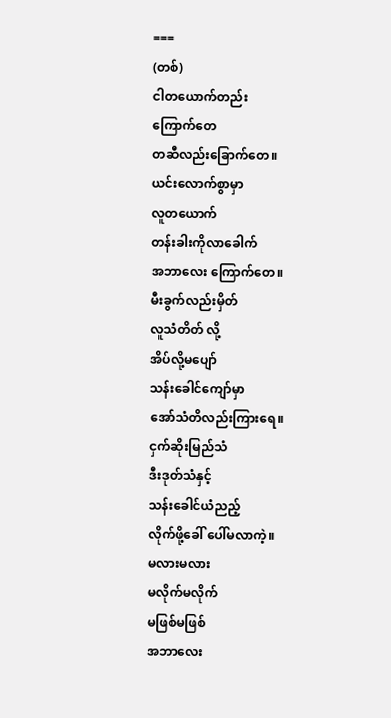===
(တစ်)
ငါတယောက်တည်း
ကြောက်တေ
တဆီလည်းခြောက်တေ။
ယင်းလောက်စွာမှာ
လူတယောက်
တန်းခါးကိုလာခေါက်
အဘာလေး ကြောက်တေ။
မီးခွက်လည်းမှိတ်
လူသံတိတ် လို့
အိပ်လို့မပျော်
သန်းခေါင်ကျော်မှာ
အော်သံတိလည်းကြားရေ။
ငှက်ဆိုးမြည်သံ
ဒီးဒုတ်သံနှင့်
သန်းခေါင်ယံညည့်
လိုက်ဖို့ခေါ် ပေါ်မလာကဲ့။
မလားမလား
မလိုက်မလိုက်
မဖြစ်မဖြစ်
အဘာလေး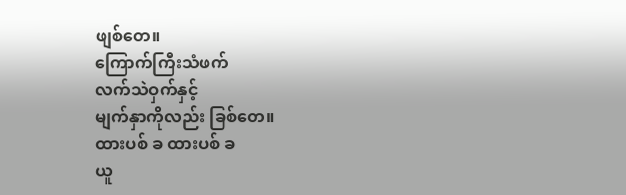ဖျစ်တေ။
ကြောက်ကြီးသံဖက်
လက်သဲဝှက်နှင့်
မျက်နှာကိုလည်း ခြစ်တေ။
ထားပစ် ခ ထားပစ် ခ
ယူ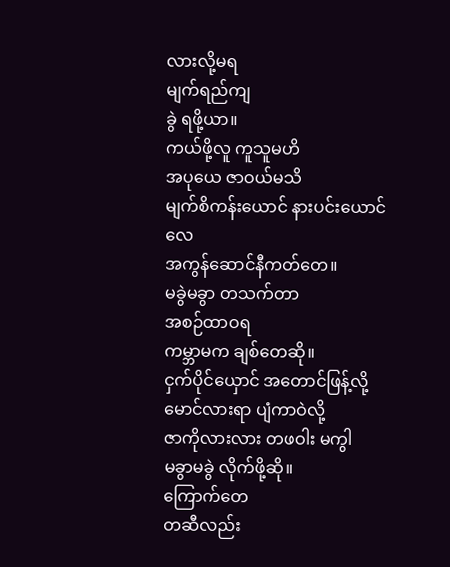လားလို့မရ
မျက်ရည်ကျ
ခွဲ ရဖို့ယာ။
ကယ်ဖို့လူ ကူသူမဟိ
အပုယေ ဇာဝယ်မသိ
မျက်စိကန်းယောင် နားပင်းယောင်လေ
အကွန်ဆောင်နီကတ်တေ။
မခွဲမခွာ တသက်တာ
အစဉ်ထာဝရ
ကမ္ဘာမက ချစ်တေဆို။
ငှက်ပိုင်ယှောင် အတောင်ဖြန့်လို့
မောင်လားရာ ပျံကာဝဲလို့
ဇာကိုလားလား တဖဝါး မကွါ
မခွာမခွဲ လိုက်ဖို့ဆို။
ကြောက်တေ
တဆီလည်း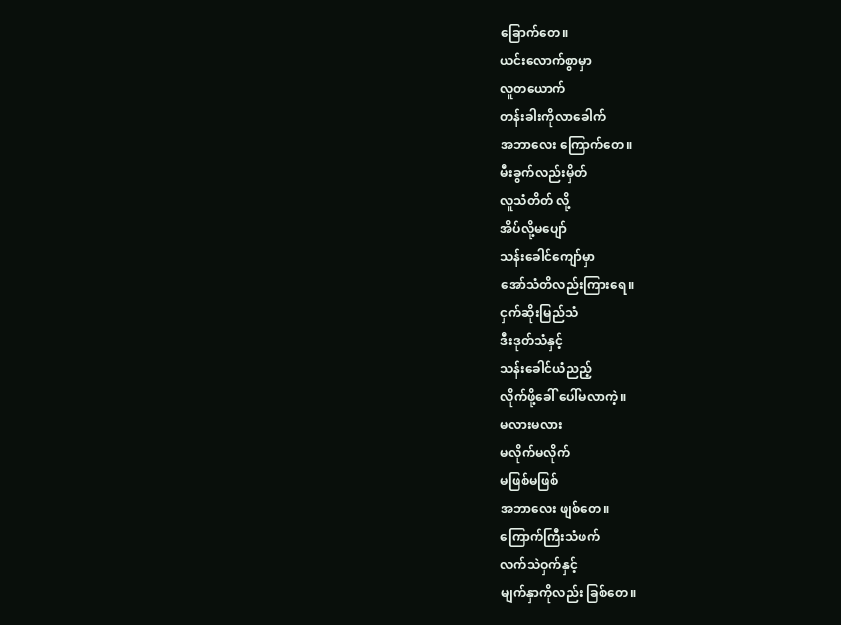ခြောက်တေ။
ယင်းလောက်စွာမှာ
လူတယောက်
တန်းခါးကိုလာခေါက်
အဘာလေး ကြောက်တေ။
မီးခွက်လည်းမှိတ်
လူသံတိတ် လို့
အိပ်လို့မပျော်
သန်းခေါင်ကျော်မှာ
အော်သံတိလည်းကြားရေ။
ငှက်ဆိုးမြည်သံ
ဒီးဒုတ်သံနှင့်
သန်းခေါင်ယံညည့်
လိုက်ဖို့ခေါ် ပေါ်မလာကဲ့။
မလားမလား
မလိုက်မလိုက်
မဖြစ်မဖြစ်
အဘာလေး ဖျစ်တေ။
ကြောက်ကြီးသံဖက်
လက်သဲဝှက်နှင့်
မျက်နှာကိုလည်း ခြစ်တေ။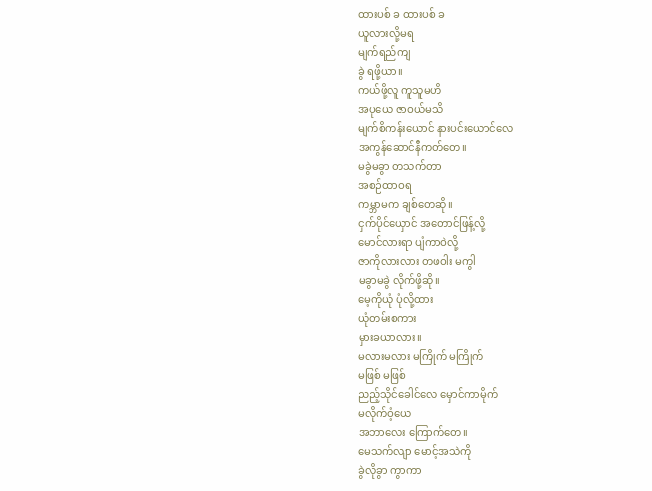ထားပစ် ခ ထားပစ် ခ
ယူလားလို့မရ
မျက်ရည်ကျ
ခွဲ ရဖို့ယာ။
ကယ်ဖို့လူ ကူသူမဟိ
အပုယေ ဇာဝယ်မသိ
မျက်စိကန်းယောင် နားပင်းယောင်လေ
အကွန်ဆောင်နီကတ်တေ။
မခွဲမခွာ တသက်တာ
အစဉ်ထာဝရ
ကမ္ဘာမက ချစ်တေဆို။
ငှက်ပိုင်ယှောင် အတောင်ဖြန့်လို့
မောင်လားရာ ပျံကာဝဲလို့
ဇာကိုလားလား တဖဝါး မကွါ
မခွာမခွဲ လိုက်ဖို့ဆို။
မေ့ကိုယုံ ပုံလို့ထား
ယုံတမ်းစကား
မှားခယာလား။
မလားမလား မကြိုက် မကြိုက်
မဖြစ် မဖြစ်
ညည့်သိုင်ခေါင်လေ မှောင်ကာမိုက်
မလိုက်ဝံ့ယေ
အဘာလေး ကြောက်တေ။
မေသက်လျာ မောင့်အသဲကို
ခွဲလိုခွာ ကွာကာ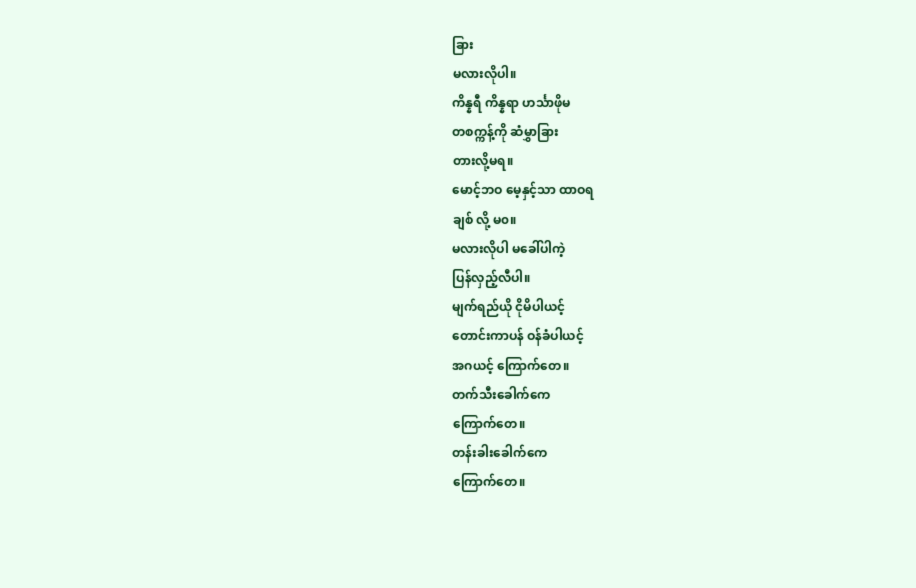ခြား
မလားလိုပါ။
ကိန္နရီ ကိန္နရာ ဟင်္သာဖိုမ
တစက္ကန့်ကို ဆံမွှာခြား
တားလို့မရ။
မောင့်ဘဝ မေ့နှင့်သာ ထာဝရ
ချစ် လို့ မ၀။
မလားလိုပါ မခေါ်ပါကဲ့
ပြန်လှည့်လီပါ။
မျက်ရည်ယို ငိုမိပါယင့်
တောင်းကာပန် ဝန်ခံပါယင့်
အဂယင့် ကြောက်တေ။
တက်သီးခေါက်ကေ
ကြောက်တေ။
တန်းခါးခေါက်ကေ
ကြောက်တေ။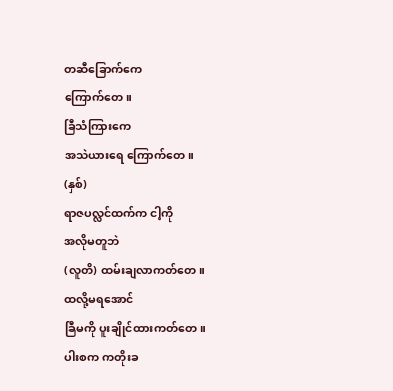တဆီခြောက်ကေ
ကြောက်တေ။
ခြီသံကြားကေ
အသဲယားရေ ကြောက်တေ။
(နှစ်)
ရာဇပလ္လင်ထက်က ငါ့ကို
အလိုမတူဘဲ
(လူတိ) ထမ်းချလာကတ်တေ။
ထလို့မရအောင်
ခြီမကို ပူးချိုင်ထားကတ်တေ။
ပါးစက ကတိုးခ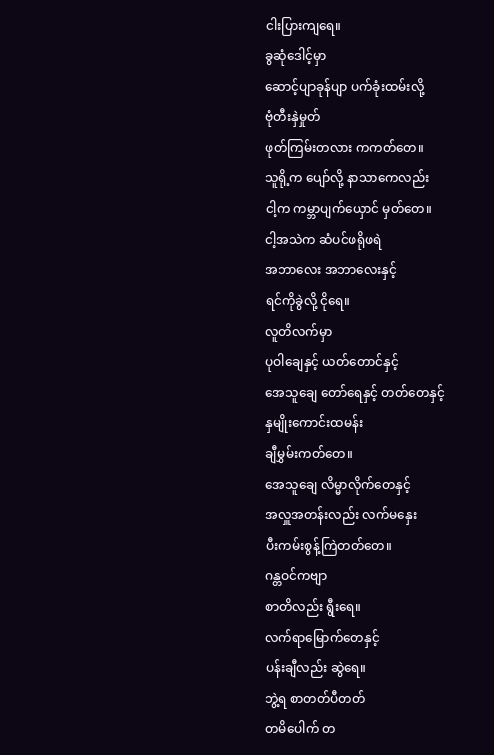ငါးပြားကျရေ။
ခွဆုံဒေါင့်မှာ
ဆောင့်ပျာခုန်ပျာ ပက်ခုံးထမ်းလို့
ဗုံတီးနှဲမှုတ်
ဖုတ်ကြမ်းတလား ကကတ်တေ။
သူရို့က ပျော်လို့ နာသာကေလည်း
ငါ့က ကမ္ဘာပျက်ယှောင် မှတ်တေ။
ငါ့အသဲက ဆံပင်ဖရိုဖရဲ
အဘာလေး အဘာလေးနှင့်
ရင်ကိုခွဲလို့ ငိုရေ။
လူတိလက်မှာ
ပုဝါချေနှင့် ယတ်တောင်နှင့်
အေသူချေ တော်ရေနှင့် တတ်တေနှင့်
နှမျိုးကောင်းထမန်း
ချီမွှမ်းကတ်တေ။
အေသူချေ လိမ္မာလိုက်တေနှင့်
အလှူအတန်းလည်း လက်မနှေး
ပီးကမ်းစွန့်ကြဲတတ်တေ။
ဂန္တဝင်ကဗျာ
စာတိလည်း ရွီးရေ။
လက်ရာမြောက်တေနှင့်
ပန်းချီလည်း ဆွဲရေ။
ဘွဲ့ရ စာတတ်ပီတတ်
တမိပေါက် တ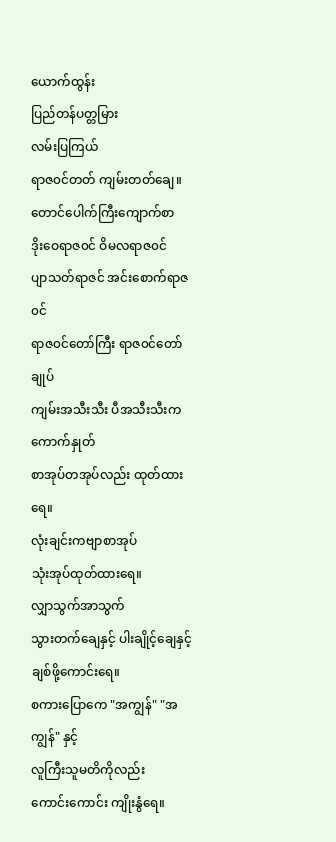ယောက်ထွန်း
ပြည်တန်ပတ္တမြား
လမ်းပြကြယ်
ရာဇ၀င်တတ် ကျမ်းတတ်ချေ။
တောင်ပေါက်ကြီးကျောက်စာ
ဒိုးဝေရာဇ၀င် ဝိမလရာဇ၀င်
ပျာသတ်ရာဇင် အင်းစောက်ရာဇ၀င်
ရာဇ၀င်တော်ကြီး ရာဇ၀င်တော်ချုပ်
ကျမ်းအသီးသီး ပီအသီးသီးက ကောက်နှုတ်
စာအုပ်တအုပ်လည်း ထုတ်ထားရေ။
လုံးချင်းကဗျာစာအုပ်
သုံးအုပ်ထုတ်ထားရေ။
လျှာသွက်အာသွက်
သွားတက်ချေနှင့် ပါးချိုင့်ချေနှင့်
ချစ်ဖို့ကောင်းရေ။
စကားပြောကေ "အကျွန်" "အကျွန်" နှင့်
လူကြီးသူမတိကိုလည်း
ကောင်းကောင်း ကျိုးနွံရေ။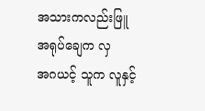အသားကလည်းဖြူ
အရုပ်ချေက လှ
အဂယင့် သူက လူနှင့်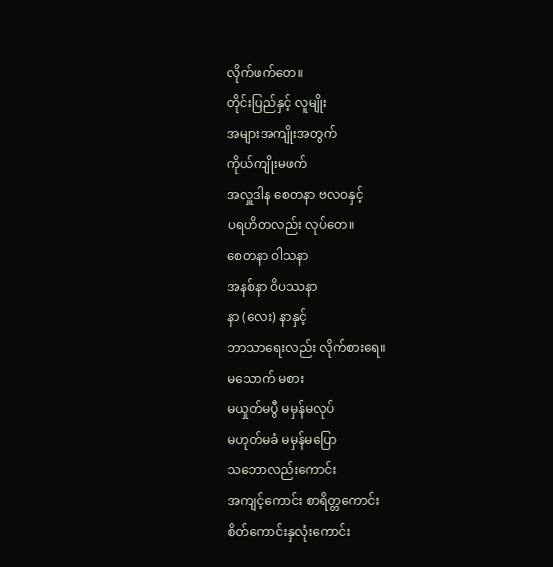လိုက်ဖက်တေ။
တိုင်းပြည်နှင့် လူမျိုး
အများအကျိုးအတွက်
ကိုယ်ကျိုးမဖက်
အလှူဒါန စေတနာ ဗလဝနှင့်
ပရဟိတလည်း လုပ်တေ။
စေတနာ ဝါသနာ
အနစ်နာ ဝိပဿနာ
နာ (လေး) နာနှင့်
ဘာသာရေးလည်း လိုက်စားရေ။
မသောက် မစား
မယှုတ်မပွီ မမှန်မလုပ်
မဟုတ်မခံ မမှန်မပြော
သဘောလည်းကောင်း
အကျင့်ကောင်း စာရိတ္တကောင်း
စိတ်ကောင်းနှလုံးကောင်း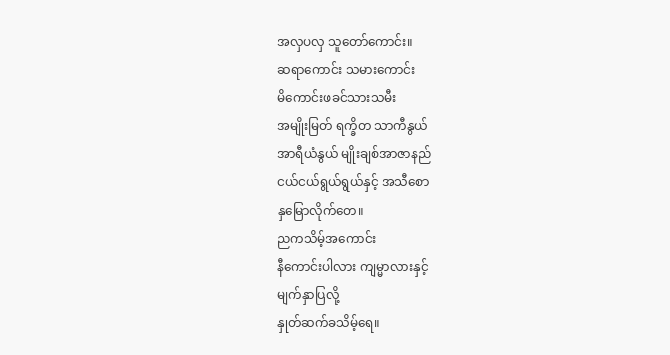အလှပလှ သူတော်ကောင်း။
ဆရာကောင်း သမားကောင်း
မိကောင်းဖခင်သားသမီး
အမျိုးမြတ် ရက္ခိတ သာကီနွယ်
အာရီယံနွယ် မျိုးချစ်အာဇာနည်
ငယ်ငယ်ရွယ်ရွယ်နှင့် အသီစော
နှမြောလိုက်တေ။
ညကသိမ့်အကောင်း
နီကောင်းပါလား ကျမ္မာလားနှင့်
မျက်နှာပြလို့
နှုတ်ဆက်ခသိမ့်ရေ။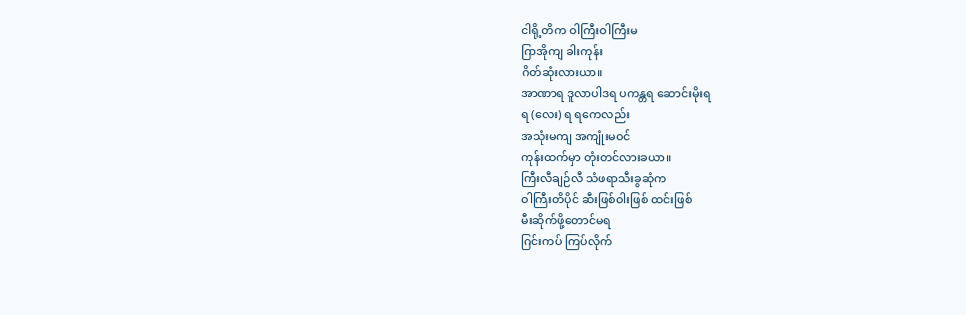ငါရို့တိက ဝါကြီးဝါကြီးမ
ဂြာအိုကျ ခါးကုန်း
ဂိတ်ဆုံးလားယာ။
အာဏာရ ဒူလာပါဒရ ပကန္တရ ဆောင်းမိုးရ
ရ (လေး) ရ ရကေလည်း
အသုံးမကျ အကျုံးမဝင်
ကုန်းထက်မှာ တုံးတင်လားခယာ။
ကြီးလီချဉ်လီ သံဖရာသီးခွဆုံက
ဝါကြီးတိပိုင် ဆီးဖြစ်ဝါးဖြစ် ထင်းဖြစ်
မီးဆိုက်ဖို့တောင်မရ
ဂြင်းကပ် ကြပ်လိုက်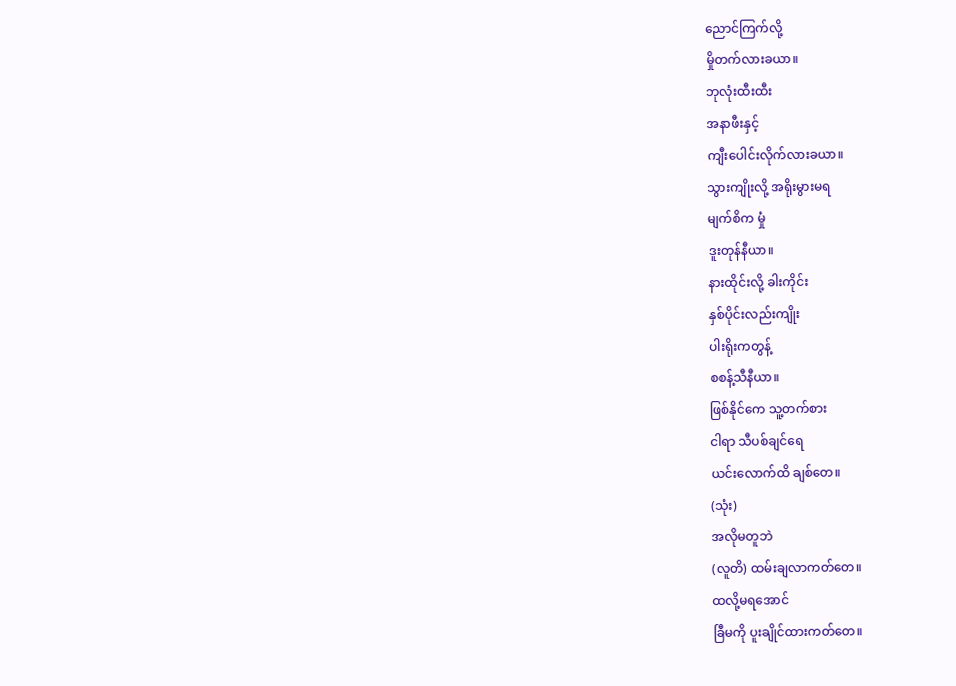ညောင်ကြက်လို့
မှိုတက်လားခယာ။
ဘုလုံးထီးထီး
အနာဖီးနှင့်
ကျီးပေါင်းလိုက်လားခယာ။
သွားကျိုးလို့ အရိုးမွားမရ
မျက်စိက မှုံ
ဒူးတုန်နီယာ။
နားထိုင်းလို့ ခါးကိုင်း
နှစ်ပိုင်းလည်းကျိုး
ပါးရိုးကတွန့်
စစန့်သီနီယာ။
ဖြစ်နိုင်ကေ သူ့တက်စား
ငါရာ သီပစ်ချင်ရေ
ယင်းလောက်ထိ ချစ်တေ။
(သုံး)
အလိုမတူဘဲ
(လူတိ) ထမ်းချလာကတ်တေ။
ထလို့မရအောင်
ခြီမကို ပူးချိုင်ထားကတ်တေ။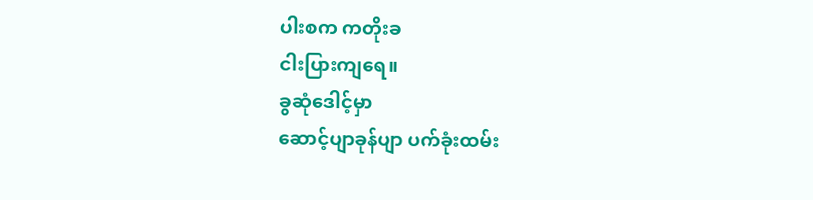ပါးစက ကတိုးခ
ငါးပြားကျရေ။
ခွဆုံဒေါင့်မှာ
ဆောင့်ပျာခုန်ပျာ ပက်ခုံးထမ်း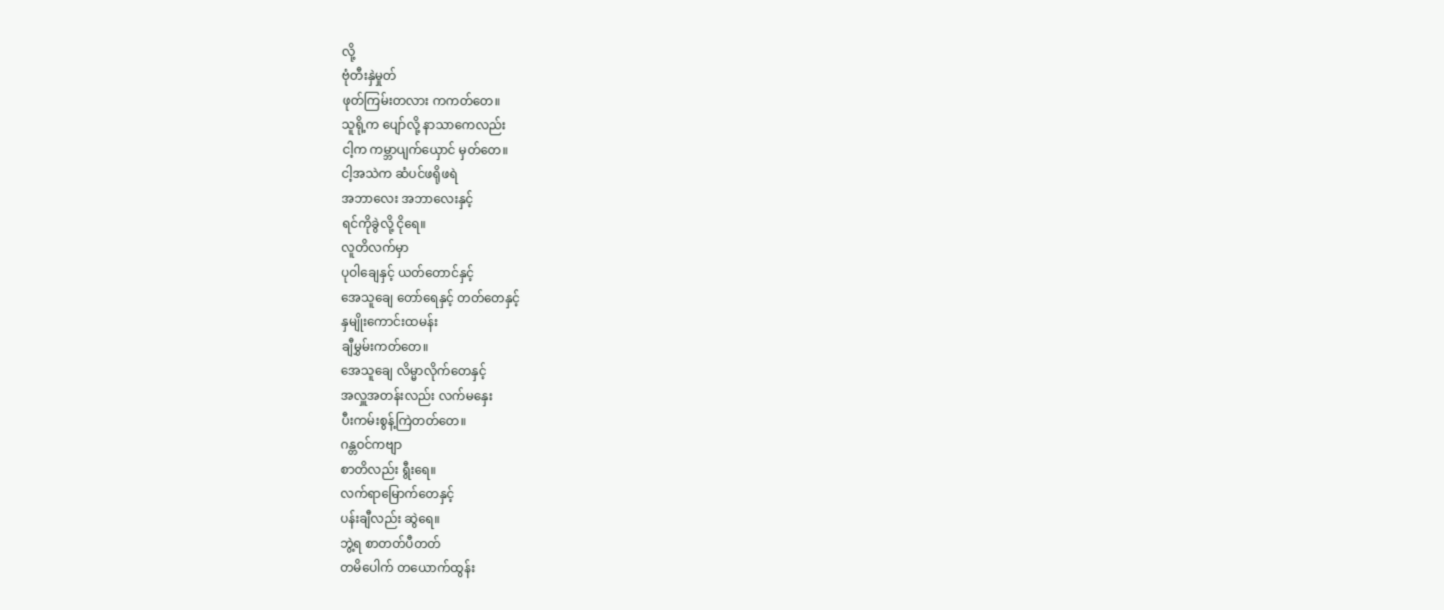လို့
ဗုံတီးနှဲမှုတ်
ဖုတ်ကြမ်းတလား ကကတ်တေ။
သူရို့က ပျော်လို့ နာသာကေလည်း
ငါ့က ကမ္ဘာပျက်ယှောင် မှတ်တေ။
ငါ့အသဲက ဆံပင်ဖရိုဖရဲ
အဘာလေး အဘာလေးနှင့်
ရင်ကိုခွဲလို့ ငိုရေ။
လူတိလက်မှာ
ပုဝါချေနှင့် ယတ်တောင်နှင့်
အေသူချေ တော်ရေနှင့် တတ်တေနှင့်
နှမျိုးကောင်းထမန်း
ချီမွှမ်းကတ်တေ။
အေသူချေ လိမ္မာလိုက်တေနှင့်
အလှူအတန်းလည်း လက်မနှေး
ပီးကမ်းစွန့်ကြဲတတ်တေ။
ဂန္တဝင်ကဗျာ
စာတိလည်း ရွီးရေ။
လက်ရာမြောက်တေနှင့်
ပန်းချီလည်း ဆွဲရေ။
ဘွဲ့ရ စာတတ်ပီတတ်
တမိပေါက် တယောက်ထွန်း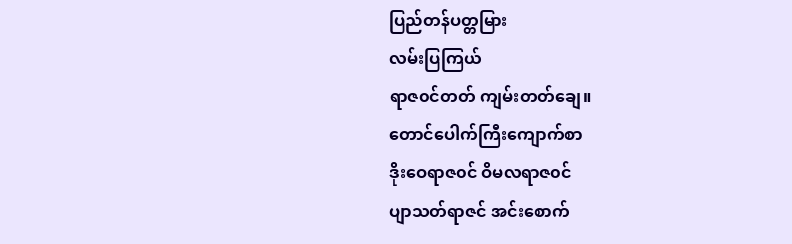ပြည်တန်ပတ္တမြား
လမ်းပြကြယ်
ရာဇ၀င်တတ် ကျမ်းတတ်ချေ။
တောင်ပေါက်ကြီးကျောက်စာ
ဒိုးဝေရာဇ၀င် ဝိမလရာဇ၀င်
ပျာသတ်ရာဇင် အင်းစောက်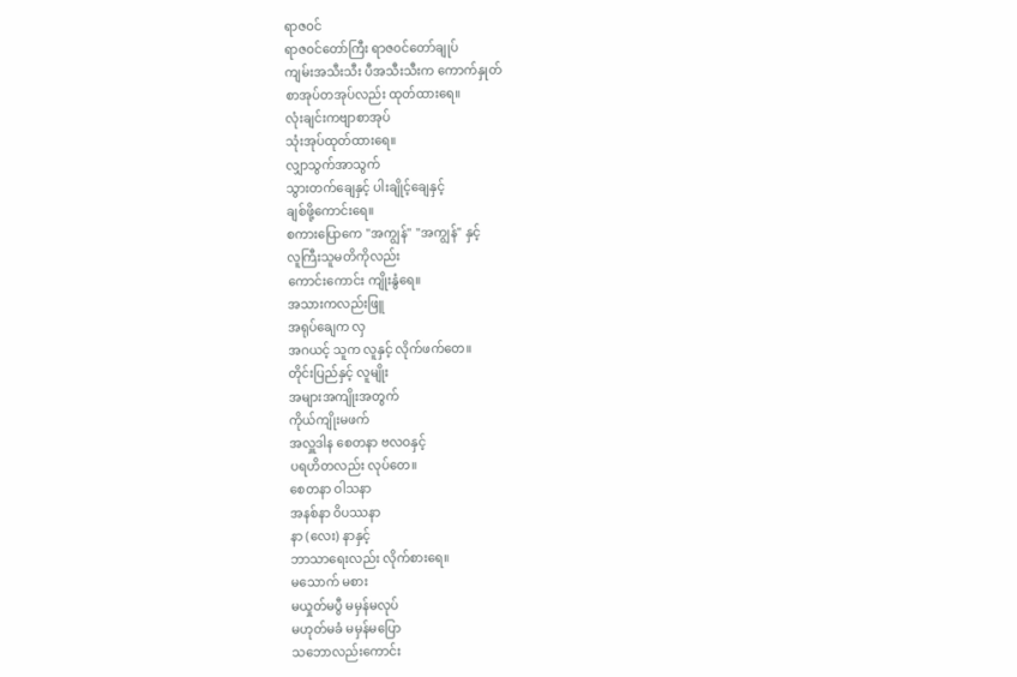ရာဇ၀င်
ရာဇ၀င်တော်ကြီး ရာဇ၀င်တော်ချုပ်
ကျမ်းအသီးသီး ပီအသီးသီးက ကောက်နှုတ်
စာအုပ်တအုပ်လည်း ထုတ်ထားရေ။
လုံးချင်းကဗျာစာအုပ်
သုံးအုပ်ထုတ်ထားရေ။
လျှာသွက်အာသွက်
သွားတက်ချေနှင့် ပါးချိုင့်ချေနှင့်
ချစ်ဖို့ကောင်းရေ။
စကားပြောကေ "အကျွန်" "အကျွန်" နှင့်
လူကြီးသူမတိကိုလည်း
ကောင်းကောင်း ကျိုးနွံရေ။
အသားကလည်းဖြူ
အရုပ်ချေက လှ
အဂယင့် သူက လူနှင့် လိုက်ဖက်တေ။
တိုင်းပြည်နှင့် လူမျိုး
အများအကျိုးအတွက်
ကိုယ်ကျိုးမဖက်
အလှူဒါန စေတနာ ဗလဝနှင့်
ပရဟိတလည်း လုပ်တေ။
စေတနာ ဝါသနာ
အနစ်နာ ဝိပဿနာ
နာ (လေး) နာနှင့်
ဘာသာရေးလည်း လိုက်စားရေ။
မသောက် မစား
မယှုတ်မပွီ မမှန်မလုပ်
မဟုတ်မခံ မမှန်မပြော
သဘောလည်းကောင်း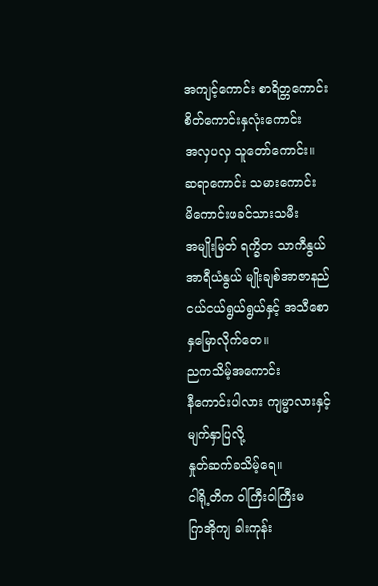အကျင့်ကောင်း စာရိတ္တကောင်း
စိတ်ကောင်းနှလုံးကောင်း
အလှပလှ သူတော်ကောင်း။
ဆရာကောင်း သမားကောင်း
မိကောင်းဖခင်သားသမီး
အမျိုးမြတ် ရက္ခိတ သာကီနွယ်
အာရီယံနွယ် မျိုးချစ်အာဇာနည်
ငယ်ငယ်ရွယ်ရွယ်နှင့် အသီစော
နှမြောလိုက်တေ။
ညကသိမ့်အကောင်း
နီကောင်းပါလား ကျမ္မာလားနှင့်
မျက်နှာပြလို့
နှုတ်ဆက်ခသိမ့်ရေ။
ငါရို့တိက ဝါကြီးဝါကြီးမ
ဂြာအိုကျ ခါးကုန်း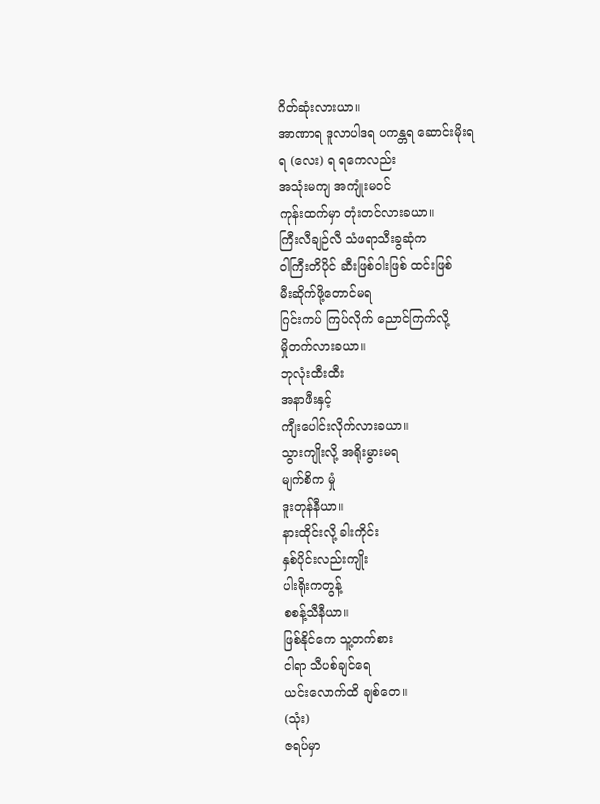ဂိတ်ဆုံးလားယာ။
အာဏာရ ဒူလာပါဒရ ပကန္တရ ဆောင်းမိုးရ
ရ (လေး) ရ ရကေလည်း
အသုံးမကျ အကျုံးမဝင်
ကုန်းထက်မှာ တုံးတင်လားခယာ။
ကြီးလီချဉ်လီ သံဖရာသီးခွဆုံက
ဝါကြီးတိပိုင် ဆီးဖြစ်ဝါးဖြစ် ထင်းဖြစ်
မီးဆိုက်ဖို့တောင်မရ
ဂြင်းကပ် ကြပ်လိုက် ညောင်ကြက်လို့
မှိုတက်လားခယာ။
ဘုလုံးထီးထီး
အနာဖီးနှင့်
ကျီးပေါင်းလိုက်လားခယာ။
သွားကျိုးလို့ အရိုးမွားမရ
မျက်စိက မှုံ
ဒူးတုန်နီယာ။
နားထိုင်းလို့ ခါးကိုင်း
နှစ်ပိုင်းလည်းကျိုး
ပါးရိုးကတွန့်
စစန့်သီနီယာ။
ဖြစ်နိုင်ကေ သူ့တက်စား
ငါရာ သီပစ်ချင်ရေ
ယင်းလောက်ထိ ချစ်တေ။
(သုံး)
ဇရပ်မှာ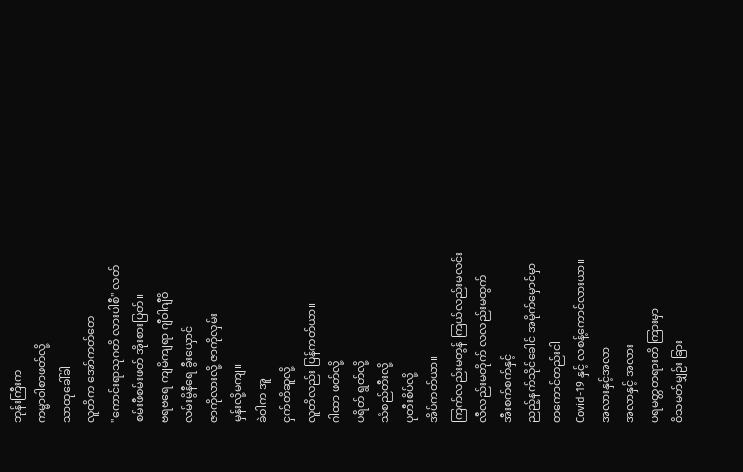ဘုန်းကြီးက
ကမ္မာဝါစာဖတ်လို့
သာထုခေါ်ခါ
လူတိက အော်ကတ်တေ
"ကောင်းရာသုဂတိ လားပါစီ" လတ်
စမ်းဖီစမ်းဖတ် အိုးစားပြတ်။
ဗရဗရေ ကျမိကျရာ ဂျီဝါဂျီဝိ
လမ်းမွိနီရေ ခွီးယှောင်
ဇာကိုလားလို့ ဇာကိုလှမ်း
မှန်းလို့မကျ။
ခဲဝါက အူ
ငှက်တိဆူလို့
လူတိလည်း ပြန်ကတ်ယာ။
ဂါထာ ဖတ်လို့
ပရိတ် ရွတ်လို့
သံစည်တီးလို့
ပုတီးစိပ်လို့
အိပ်ကတ်ယာ။
ကြက်လည်းမတွန် ကြယ်လည်းမလင်း
လီလည်းမတိုက် လလည်းမထွက်
အီးစက်စက်နှင့်
ညည့်နက်သိုင်ခေါင် အမိုက်မှောင်မှာ
တကောင်တည်းငါ
Covid-19 နှင့် လစန့်ကောင်လားယာ။
အလားနှင့်အလာ
အလာနှင့် အလား
ပရမတ္တတရားတိ ကြားမှာ
ဝိသမတ်မျှဉ်း ခြား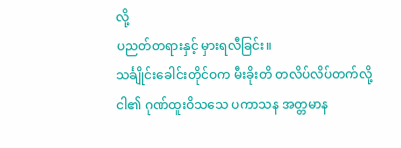လို့
ပညတ်တရားနှင့် မှားရလီခြင်း။
သင်္ချိုင်းခေါင်းတိုင်ဝက မီးခိုးတိ တလိပ်လိပ်တက်လို့
ငါ၏ ဂုဏ်ထူးဝိသသေ ပကာသန အတ္တမာန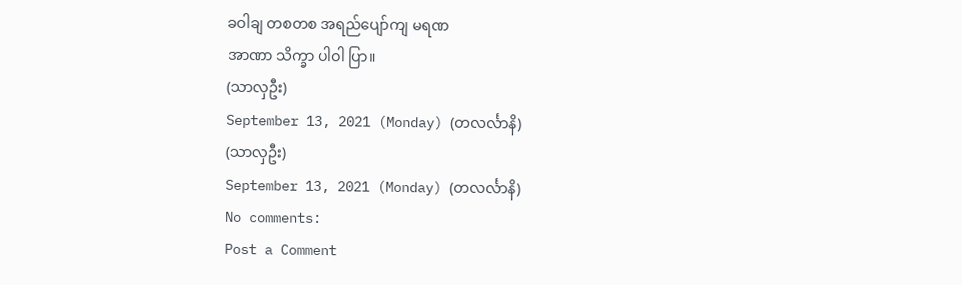ခဝါချ တစတစ အရည်ပျော်ကျ မရဏ
အာဏာ သိက္ခာ ပါဝါ ပြာ။
(သာလှဦး)
September 13, 2021 (Monday) (တလင်္လာနိ)
(သာလှဦး)
September 13, 2021 (Monday) (တလင်္လာနိ)
No comments:
Post a Comment